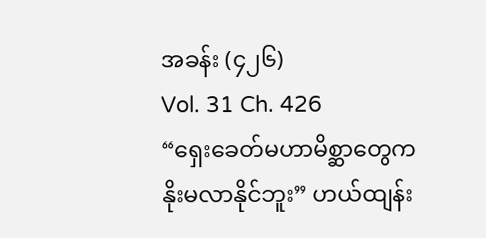အခန်း (၄၂၆)
Vol. 31 Ch. 426
“ရှေးခေတ်မဟာမိစ္ဆာတွေက နိုးမလာနိုင်ဘူး” ဟယ်ထျန်း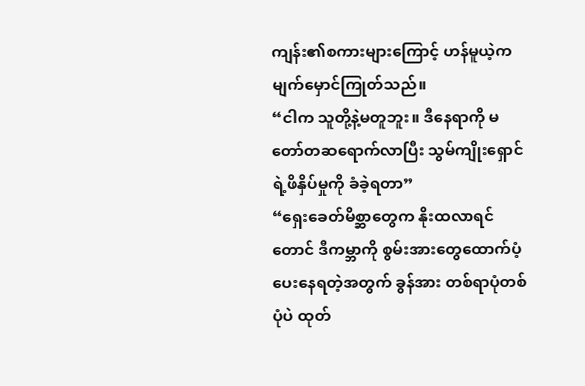ကျန်း၏စကားများကြောင့် ဟန်မူယဲ့က မျက်မှောင်ကြုတ်သည်။
“ငါက သူတို့နဲ့မတူဘူး။ ဒီနေရာကို မတော်တဆရောက်လာပြီး သွမ်ကျိုးရှောင်ရဲ့ဖိနှိပ်မှုကို ခံခဲ့ရတာ”
“ရှေးခေတ်မိစ္ဆာတွေက နိုးထလာရင်တောင် ဒီကမ္ဘာကို စွမ်းအားတွေထောက်ပံ့ပေးနေရတဲ့အတွက် ခွန်အား တစ်ရာပုံတစ်ပုံပဲ ထုတ်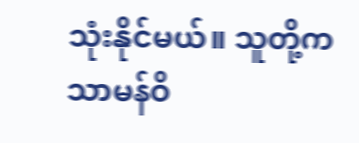သုံးနိုင်မယ်။ သူတို့က သာမန်ဝိ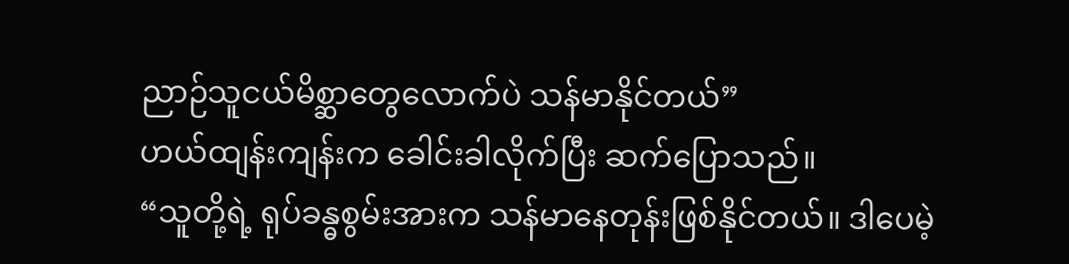ညာဉ်သူငယ်မိစ္ဆာတွေလောက်ပဲ သန်မာနိုင်တယ်”
ဟယ်ထျန်းကျန်းက ခေါင်းခါလိုက်ပြီး ဆက်ပြောသည်။
“သူတို့ရဲ့ ရုပ်ခန္ဓစွမ်းအားက သန်မာနေတုန်းဖြစ်နိုင်တယ်။ ဒါပေမဲ့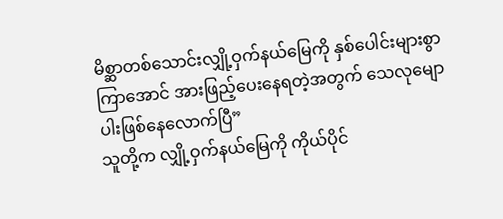မိစ္ဆာတစ်သောင်းလျှို့ဝှက်နယ်မြေကို နှစ်ပေါင်းများစွာကြာအောင် အားဖြည့်ပေးနေရတဲ့အတွက် သေလုမျောပါးဖြစ်နေလောက်ပြီ”
သူတို့က လျှို့ဝှက်နယ်မြေကို ကိုယ်ပိုင်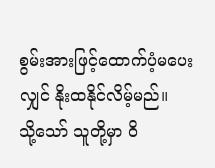စွမ်းအားဖြင့်ထောက်ပံ့မပေးလျှင် နိုးထနိုင်လိမ့်မည်။
သို့သော် သူတို့မှာ ဝိ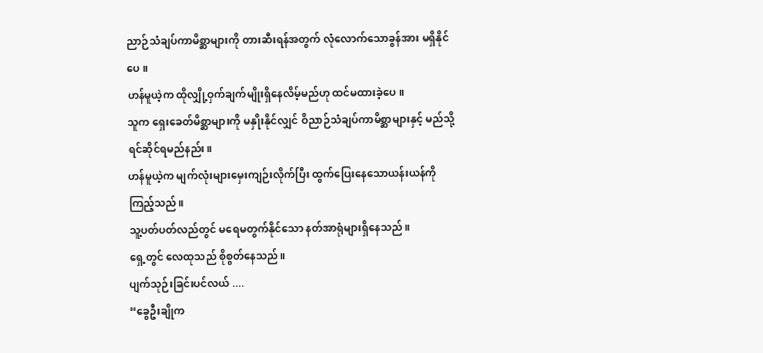ညာဉ်သံချပ်ကာမိစ္ဆာများကို တားဆီးရန်အတွက် လုံလောက်သောခွန်အား မရှိနိုင်ပေ။
ဟန်မူယဲ့က ထိုလျှို့ဝှက်ချက်မျိုးရှိနေလိမ့်မည်ဟု ထင်မထားခဲ့ပေ။
သူက ရှေးခေတ်မိစ္ဆာများကို မနှိုးနိုင်လျှင် ဝိညာဉ်သံချပ်ကာမိစ္ဆာများနှင့် မည်သို့ရင်ဆိုင်ရမည်နည်း။
ဟန်မူယဲ့က မျက်လုံးများမှေးကျဉ်းလိုက်ပြီး ထွက်ပြေးနေသောယန်းယန်ကို ကြည့်သည်။
သူ့ပတ်ပတ်လည်တွင် မရေမတွက်နိုင်သော နတ်အာရုံများရှိနေသည်။
ရှေ့တွင် လေထုသည် စိုစွတ်နေသည်။
ပျက်သုဉ်းခြင်းပင်လယ် ....
“ခွေဦးချိုက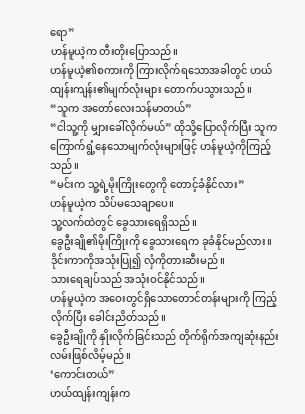ရော”
ဟန်မူယဲ့က တီးတိုးပြောသည်။
ဟန်မူယဲ့၏စကားကို ကြားလိုက်ရသောအခါတွင် ဟယ်ထျန်းကျန်း၏မျက်လုံးများ တောက်ပသွားသည်။
“သူက အတော်လေးသန်မာတယ်”
“ငါသူ့ကို မျှားခေါ်လိုက်မယ်” ထိုသို့ပြောလိုက်ပြီး သူက ကြောက်ရွံ့နေသောမျက်လုံးများဖြင့် ဟန်မူယဲ့ကိုကြည့်သည်။
“မင်းက သူ့ရဲ့မိုးကြိုးတွေကို တောင့်ခံနိုင်လား”
ဟန်မူယဲ့က သိပ်မသေချာပေ။
သူ့လက်ထဲတွင် ခွေသားရေရှိသည်။
ခွေဦးချို၏မိုးကြိုးကို ခွေသားရေက ခုခံနိုင်မည်လား။
ဒိုင်းကာကိုအသုံးပြု၍ လှံကိုတားဆီးမည်။
သားရေချပ်သည် အသုံးဝင်နိုင်သည်။
ဟန်မူယဲ့က အဝေးတွင်ရှိသောတောင်တန်းများကို ကြည့်လိုက်ပြီး ခေါင်းညိတ်သည်။
ခွေဦးချိုကို နှိုးလိုက်ခြင်းသည် တိုက်ရိုက်အကျဆုံးနည်းလမ်းဖြစ်လိမ့်မည်။
‘ကောင်းတယ်”
ဟယ်ထျန်းကျန်းက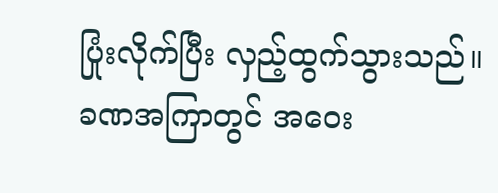ပြုံးလိုက်ပြီး လှည့်ထွက်သွားသည်။
ခဏအကြာတွင် အဝေး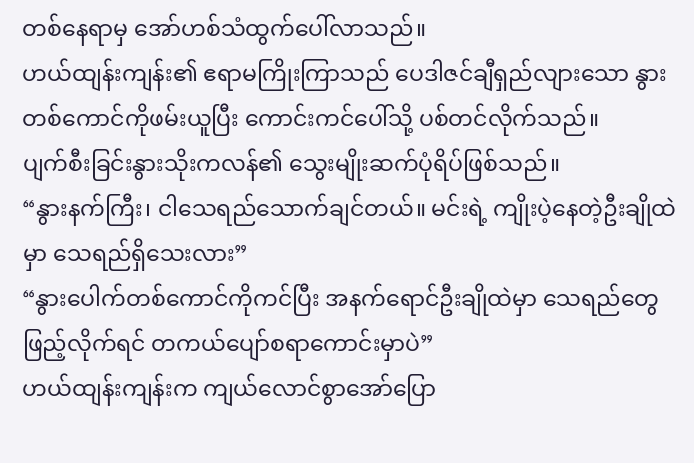တစ်နေရာမှ အော်ဟစ်သံထွက်ပေါ်လာသည်။
ဟယ်ထျန်းကျန်း၏ ဧရာမကြိုးကြာသည် ပေဒါဇင်ချီရှည်လျားသော နွားတစ်ကောင်ကိုဖမ်းယူပြီး ကောင်းကင်ပေါ်သို့ ပစ်တင်လိုက်သည်။
ပျက်စီးခြင်းနွားသိုးကလန်၏ သွေးမျိုးဆက်ပုံရိပ်ဖြစ်သည်။
“နွားနက်ကြီး၊ ငါသေရည်သောက်ချင်တယ်။ မင်းရဲ့ ကျိုးပဲ့နေတဲ့ဦးချိုထဲမှာ သေရည်ရှိသေးလား”
“နွားပေါက်တစ်ကောင်ကိုကင်ပြီး အနက်ရောင်ဦးချိုထဲမှာ သေရည်တွေဖြည့်လိုက်ရင် တကယ်ပျော်စရာကောင်းမှာပဲ”
ဟယ်ထျန်းကျန်းက ကျယ်လောင်စွာအော်ပြော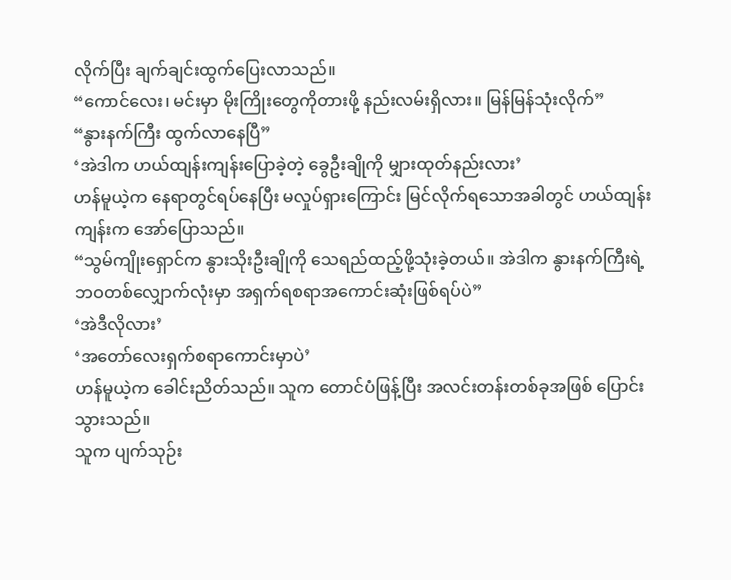လိုက်ပြီး ချက်ချင်းထွက်ပြေးလာသည်။
“ကောင်လေး၊ မင်းမှာ မိုးကြိုးတွေကိုတားဖို့ နည်းလမ်းရှိလား။ မြန်မြန်သုံးလိုက်”
“နွားနက်ကြီး ထွက်လာနေပြီ”
‘အဲဒါက ဟယ်ထျန်းကျန်းပြောခဲ့တဲ့ ခွေဦးချိုကို မျှားထုတ်နည်းလား’
ဟန်မူယဲ့က နေရာတွင်ရပ်နေပြီး မလှုပ်ရှားကြောင်း မြင်လိုက်ရသောအခါတွင် ဟယ်ထျန်းကျန်းက အော်ပြောသည်။
“သွမ်ကျိုးရှောင်က နွားသိုးဦးချိုကို သေရည်ထည့်ဖို့သုံးခဲ့တယ်။ အဲဒါက နွားနက်ကြီးရဲ့ဘဝတစ်လျှောက်လုံးမှာ အရှက်ရစရာအကောင်းဆုံးဖြစ်ရပ်ပဲ”
‘အဲဒီလိုလား’
‘အတော်လေးရှက်စရာကောင်းမှာပဲ’
ဟန်မူယဲ့က ခေါင်းညိတ်သည်။ သူက တောင်ပံဖြန့်ပြီး အလင်းတန်းတစ်ခုအဖြစ် ပြောင်းသွားသည်။
သူက ပျက်သုဉ်း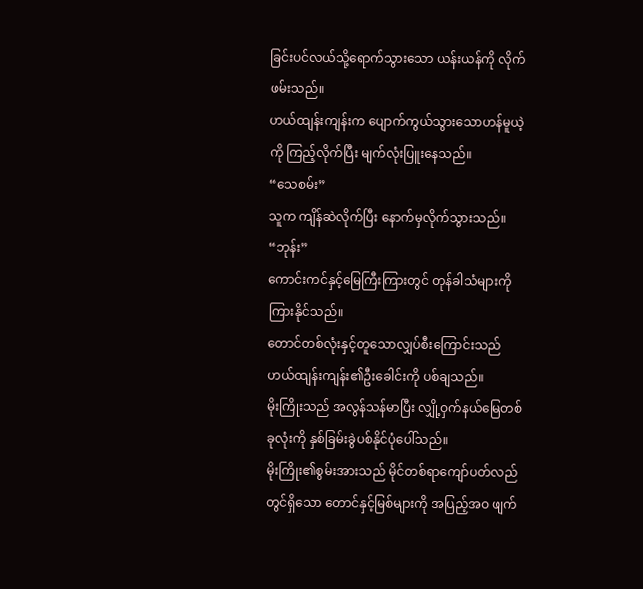ခြင်းပင်လယ်သို့ရောက်သွားသော ယန်းယန်ကို လိုက်ဖမ်းသည်။
ဟယ်ထျန်းကျန်းက ပျောက်ကွယ်သွားသောဟန်မူယဲ့ကို ကြည့်လိုက်ပြီး မျက်လုံးပြူးနေသည်။
“သေစမ်း”
သူက ကျိန်ဆဲလိုက်ပြီး နောက်မှလိုက်သွားသည်။
“ဘုန်း”
ကောင်းကင်နှင့်မြေကြီးကြားတွင် တုန်ခါသံများကို ကြားနိုင်သည်။
တောင်တစ်လုံးနှင့်တူသောလျှပ်စီးကြောင်းသည် ဟယ်ထျန်းကျန်း၏ဦးခေါင်းကို ပစ်ချသည်။
မိုးကြိုးသည် အလွန်သန်မာပြီး လျှို့ဝှက်နယ်မြေတစ်ခုလုံးကို နှစ်ခြမ်းခွဲပစ်နိုင်ပုံပေါ်သည်။
မိုးကြိုး၏စွမ်းအားသည် မိုင်တစ်ရာကျော်ပတ်လည်တွင်ရှိသော တောင်နှင့်မြစ်များကို အပြည့်အဝ ဖျက်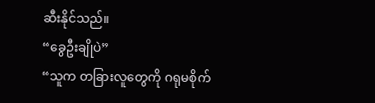ဆီးနိုင်သည်။
“ခွေဦးချိုပဲ”
“သူက တခြားလူတွေကို ဂရုမစိုက်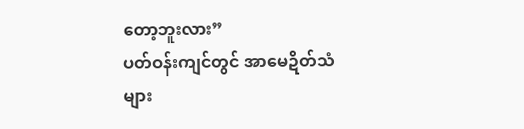တော့ဘူးလား”
ပတ်ဝန်းကျင်တွင် အာမေဍိတ်သံများ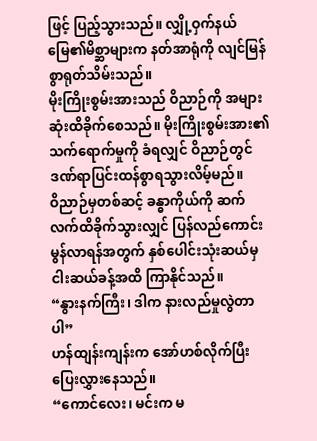ဖြင့် ပြည့်သွားသည်။ လျှို့ဝှက်နယ်မြေ၏မိစ္ဆာများက နတ်အာရုံကို လျင်မြန်စွာရုတ်သိမ်းသည်။
မိုးကြိုးစွမ်းအားသည် ဝိညာဉ်ကို အများဆုံးထိခိုက်စေသည်။ မိုးကြိုးစွမ်းအား၏သက်ရောက်မှုကို ခံရလျှင် ဝိညာဉ်တွင် ဒဏ်ရာပြင်းထန်စွာရသွားလိမ့်မည်။
ဝိညာဉ်မှတစ်ဆင့် ခန္ဓာကိုယ်ကို ဆက်လက်ထိခိုက်သွားလျှင် ပြန်လည်ကောင်းမွန်လာရန်အတွက် နှစ်ပေါင်းသုံးဆယ်မှ ငါးဆယ်ခန့်အထိ ကြာနိုင်သည်။
“နွားနက်ကြီး၊ ဒါက နားလည်မှုလွဲတာပါ”
ဟန်ထျန်းကျန်းက အော်ဟစ်လိုက်ပြီး ပြေးလွှားနေသည်။
“ကောင်လေး၊ မင်းက မ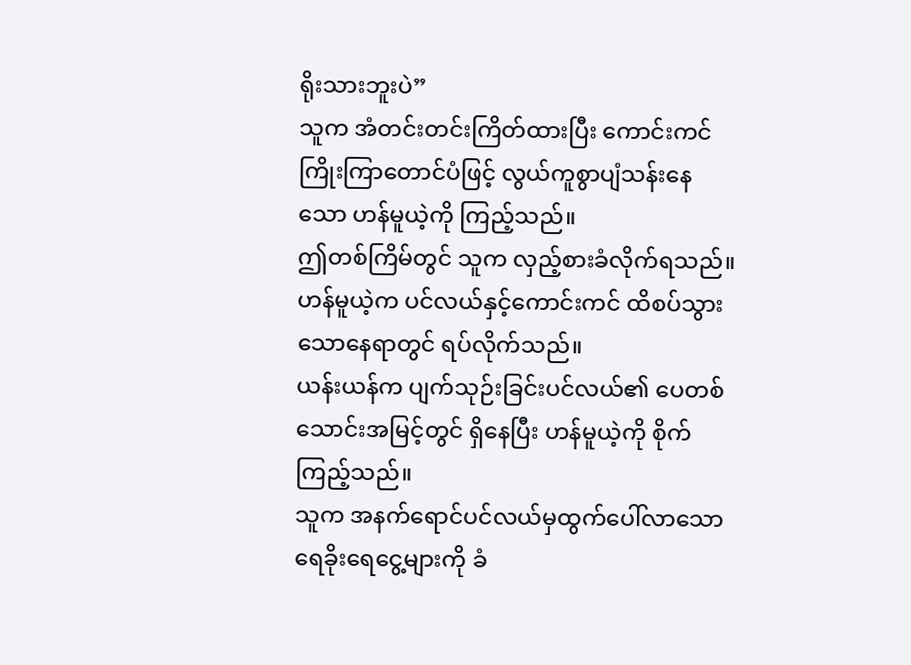ရိုးသားဘူးပဲ”
သူက အံတင်းတင်းကြိတ်ထားပြီး ကောင်းကင်ကြိုးကြာတောင်ပံဖြင့် လွယ်ကူစွာပျံသန်းနေသော ဟန်မူယဲ့ကို ကြည့်သည်။
ဤတစ်ကြိမ်တွင် သူက လှည့်စားခံလိုက်ရသည်။
ဟန်မူယဲ့က ပင်လယ်နှင့်ကောင်းကင် ထိစပ်သွားသောနေရာတွင် ရပ်လိုက်သည်။
ယန်းယန်က ပျက်သုဉ်းခြင်းပင်လယ်၏ ပေတစ်သောင်းအမြင့်တွင် ရှိနေပြီး ဟန်မူယဲ့ကို စိုက်ကြည့်သည်။
သူက အနက်ရောင်ပင်လယ်မှထွက်ပေါ်လာသော ရေခိုးရေငွေ့များကို ခံ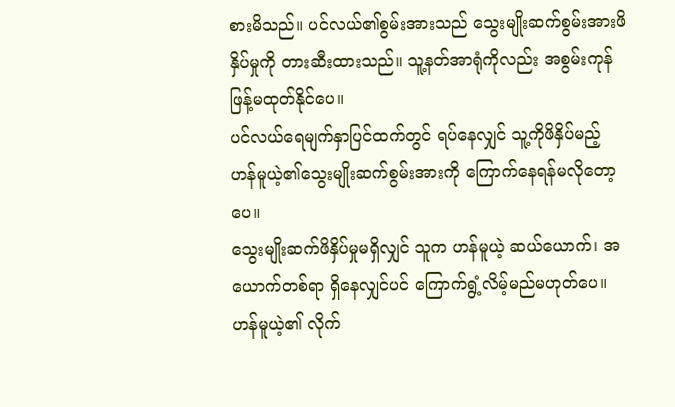စားမိသည်။ ပင်လယ်၏စွမ်းအားသည် သွေးမျိုးဆက်စွမ်းအားဖိနှိပ်မှုကို တားဆီးထားသည်။ သူ့နတ်အာရုံကိုလည်း အစွမ်းကုန်ဖြန့်မထုတ်နိုင်ပေ။
ပင်လယ်ရေမျက်နှာပြင်ထက်တွင် ရပ်နေလျှင် သူ့ကိုဖိနှိပ်မည့် ဟန်မူယဲ့၏သွေးမျိုးဆက်စွမ်းအားကို ကြောက်နေရန်မလိုတော့ပေ။
သွေးမျိုးဆက်ဖိနှိပ်မှုမရှိလျှင် သူက ဟန်မူယဲ့ ဆယ်ယောက်၊ အယောက်တစ်ရာ ရှိနေလျှင်ပင် ကြောက်ရွံ့လိမ့်မည်မဟုတ်ပေ။
ဟန်မူယဲ့၏ လိုက်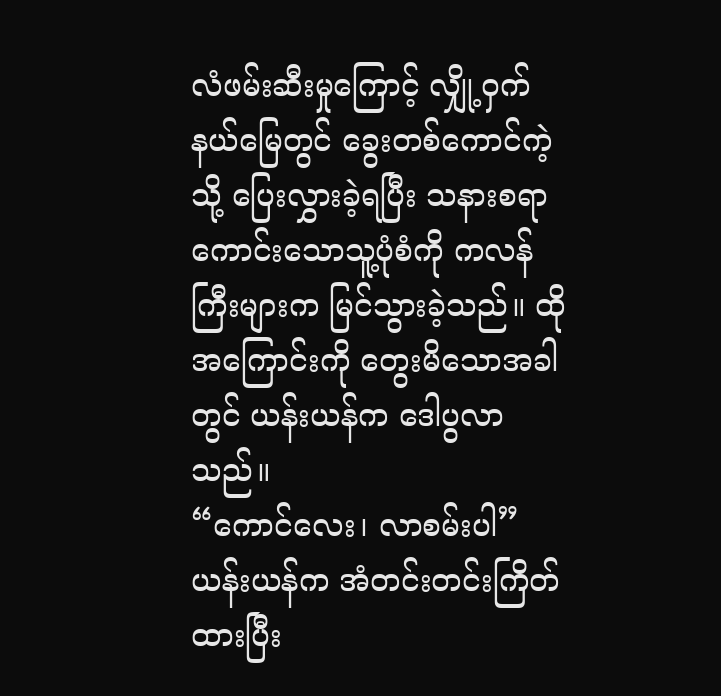လံဖမ်းဆီးမှုကြောင့် လျှို့ဝှက်နယ်မြေတွင် ခွေးတစ်ကောင်ကဲ့သို့ ပြေးလွှားခဲ့ရပြီး သနားစရာကောင်းသောသူ့ပုံစံကို ကလန်ကြီးများက မြင်သွားခဲ့သည်။ ထိုအကြောင်းကို တွေးမိသောအခါတွင် ယန်းယန်က ဒေါပွလာသည်။
“ကောင်လေး၊ လာစမ်းပါ”
ယန်းယန်က အံတင်းတင်းကြိတ်ထားပြီး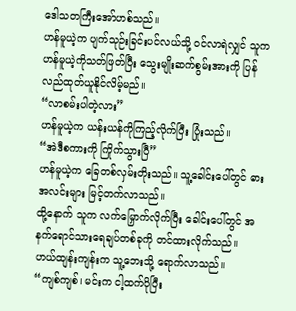ဒေါသတကြီးအော်ဟစ်သည်။
ဟန်မူယဲ့က ပျက်သုဉ်းခြင်းပင်လယ်သို့ ဝင်လာရဲလျှင် သူက ဟန်မူယဲ့ကိုသတ်ဖြတ်ပြီး သွေးမျိုးဆက်စွမ်းအားကို ပြန်လည်ထုတ်ယူနိုင်လိမ့်မည်။
“လာစမ်းပါတဲ့လား”
ဟန်မူယဲ့က ယန်းယန်ကိုကြည့်လိုက်ပြီး ပြုံးသည်။
“အဲဒီစကားကို ကြိုက်သွားပြီ”
ဟန်မူယဲ့က ခြေတစ်လှမ်းတိုးသည်။ သူ့ခေါင်းပေါ်တွင် ဓားအလင်းများ မြင့်တက်လာသည်။
ထို့နောက် သူက လက်မြှောက်လိုက်ပြီး ခေါင်းပေါ်တွင် အနက်ရောင်သားရေချပ်တစ်ခုကို တင်ထားလိုက်သည်။
ဟယ်ထျန်းကျန်းက သူ့ဘေးသို့ ရောက်လာသည်။
“ကျစ်ကျစ်၊ မင်းက ငါ့ထက်ပိုပြီး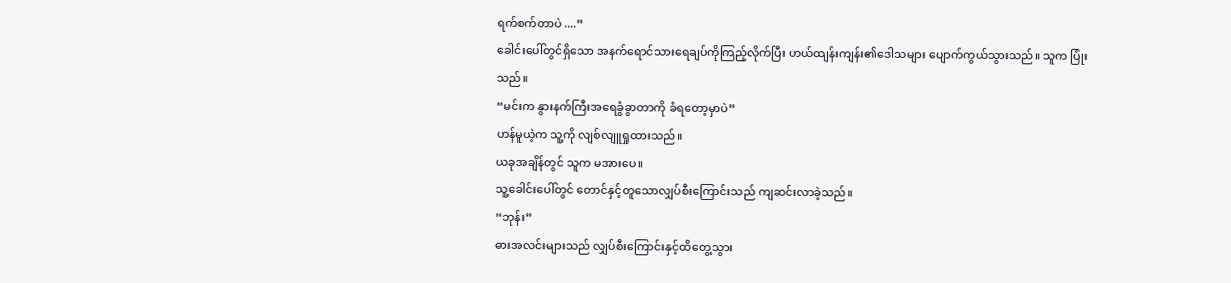ရက်စက်တာပဲ ....”
ခေါင်းပေါ်တွင်ရှိသော အနက်ရောင်သားရေချပ်ကိုကြည့်လိုက်ပြီး ဟယ်ထျန်းကျန်း၏ဒေါသများ ပျောက်ကွယ်သွားသည်။ သူက ပြုံးသည်။
“မင်းက နွားနက်ကြီးအရေခွံခွာတာကို ခံရတော့မှာပဲ”
ဟန်မူယဲ့က သူ့ကို လျစ်လျူရှုထားသည်။
ယခုအချိန်တွင် သူက မအားပေ။
သူ့ခေါင်းပေါ်တွင် တောင်နှင့်တူသောလျှပ်စီးကြောင်းသည် ကျဆင်းလာခဲ့သည်။
“ဘုန်း”
ဓားအလင်းများသည် လျှပ်စီးကြောင်းနှင့်ထိတွေ့သွား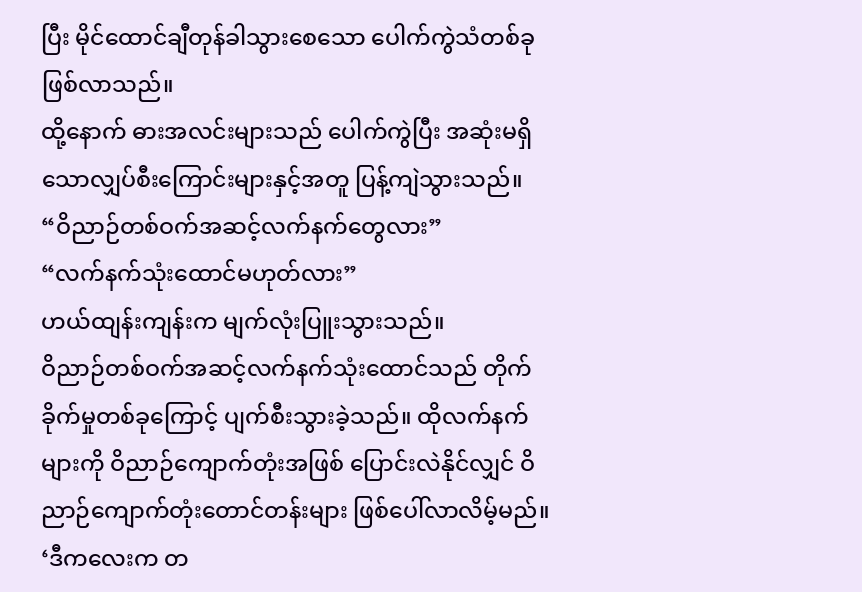ပြီး မိုင်ထောင်ချီတုန်ခါသွားစေသော ပေါက်ကွဲသံတစ်ခု ဖြစ်လာသည်။
ထို့နောက် ဓားအလင်းများသည် ပေါက်ကွဲပြီး အဆုံးမရှိသောလျှပ်စီးကြောင်းများနှင့်အတူ ပြန့်ကျဲသွားသည်။
“ဝိညာဉ်တစ်ဝက်အဆင့်လက်နက်တွေလား”
“လက်နက်သုံးထောင်မဟုတ်လား”
ဟယ်ထျန်းကျန်းက မျက်လုံးပြူးသွားသည်။
ဝိညာဉ်တစ်ဝက်အဆင့်လက်နက်သုံးထောင်သည် တိုက်ခိုက်မှုတစ်ခုကြောင့် ပျက်စီးသွားခဲ့သည်။ ထိုလက်နက်များကို ဝိညာဉ်ကျောက်တုံးအဖြစ် ပြောင်းလဲနိုင်လျှင် ဝိညာဉ်ကျောက်တုံးတောင်တန်းများ ဖြစ်ပေါ်လာလိမ့်မည်။
‘ဒီကလေးက တ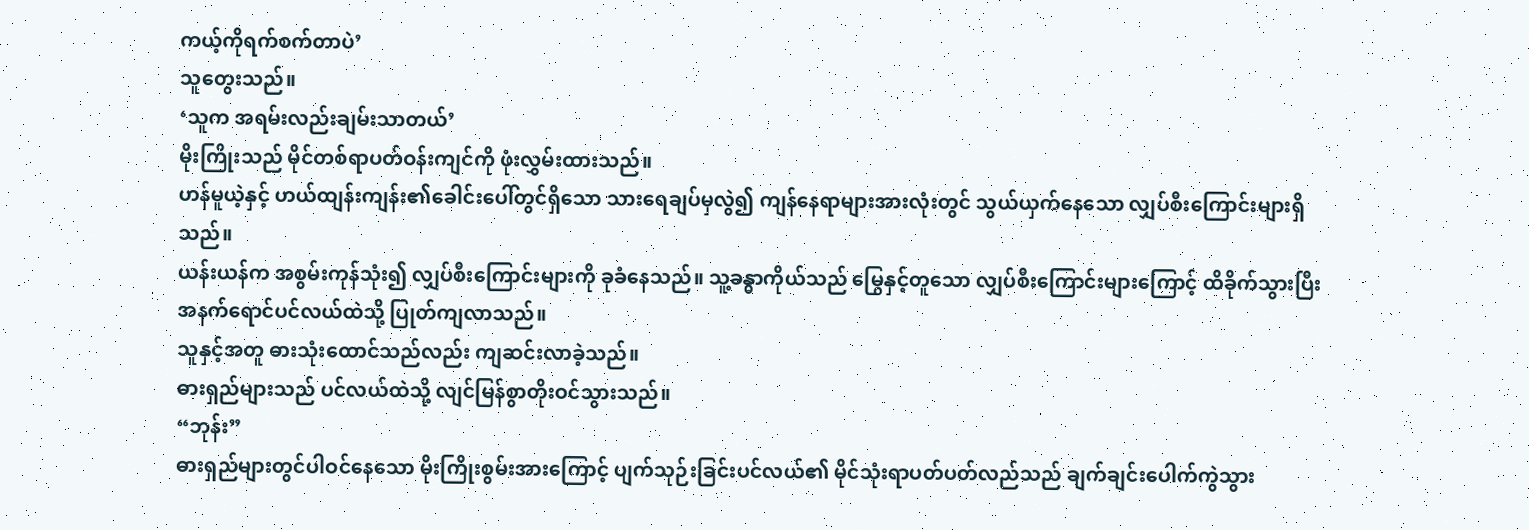ကယ့်ကိုရက်စက်တာပဲ’
သူတွေးသည်။
‘သူက အရမ်းလည်းချမ်းသာတယ်’
မိုးကြိုးသည် မိုင်တစ်ရာပတ်ဝန်းကျင်ကို ဖုံးလွှမ်းထားသည်။
ဟန်မူယဲ့နှင့် ဟယ်ထျန်းကျန်း၏ခေါင်းပေါ်တွင်ရှိသော သားရေချပ်မှလွဲ၍ ကျန်နေရာများအားလုံးတွင် သွယ်ယှက်နေသော လျှပ်စီးကြောင်းများရှိသည်။
ယန်းယန်က အစွမ်းကုန်သုံး၍ လျှပ်စီးကြောင်းများကို ခုခံနေသည်။ သူ့ခန္ဓာကိုယ်သည် မြွေနှင့်တူသော လျှပ်စီးကြောင်းများကြောင့် ထိခိုက်သွားပြီး အနက်ရောင်ပင်လယ်ထဲသို့ ပြုတ်ကျလာသည်။
သူနှင့်အတူ ဓားသုံးထောင်သည်လည်း ကျဆင်းလာခဲ့သည်။
ဓားရှည်များသည် ပင်လယ်ထဲသို့ လျင်မြန်စွာတိုးဝင်သွားသည်။
“ဘုန်း”
ဓားရှည်များတွင်ပါဝင်နေသော မိုးကြိုးစွမ်းအားကြောင့် ပျက်သုဉ်းခြင်းပင်လယ်၏ မိုင်သုံးရာပတ်ပတ်လည်သည် ချက်ချင်းပေါက်ကွဲသွား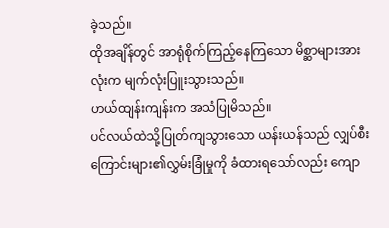ခဲ့သည်။
ထိုအချိန်တွင် အာရုံစိုက်ကြည့်နေကြသော မိစ္ဆာများအားလုံးက မျက်လုံးပြူးသွားသည်။
ဟယ်ထျန်းကျန်းက အသံပြုမိသည်။
ပင်လယ်ထဲသို့ပြုတ်ကျသွားသော ယန်းယန်သည် လျှပ်စီးကြောင်းများ၏လွှမ်းခြုံမှုကို ခံထားရသော်လည်း ကျော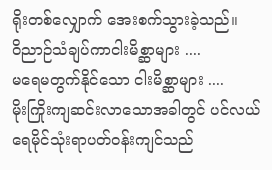ရိုးတစ်လျှောက် အေးစက်သွားခဲ့သည်။
ဝိညာဉ်သံချပ်ကာငါးမိစ္ဆာများ ....
မရေမတွက်နိုင်သော ငါးမိစ္ဆာများ ....
မိုးကြိုးကျဆင်းလာသောအခါတွင် ပင်လယ်ရေမိုင်သုံးရာပတ်ဝန်းကျင်သည်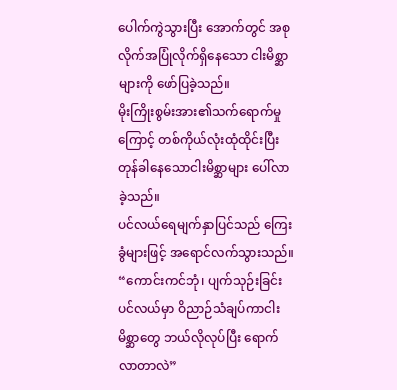ပေါက်ကွဲသွားပြီး အောက်တွင် အစုလိုက်အပြုံလိုက်ရှိနေသော ငါးမိစ္ဆာများကို ဖော်ပြခဲ့သည်။
မိုးကြိုးစွမ်းအား၏သက်ရောက်မှုကြောင့် တစ်ကိုယ်လုံးထုံထိုင်းပြီး တုန်ခါနေသောငါးမိစ္ဆာများ ပေါ်လာခဲ့သည်။
ပင်လယ်ရေမျက်နှာပြင်သည် ကြေးခွံများဖြင့် အရောင်လက်သွားသည်။
“ကောင်းကင်ဘုံ၊ ပျက်သုဉ်းခြင်းပင်လယ်မှာ ဝိညာဉ်သံချပ်ကာငါးမိစ္ဆာတွေ ဘယ်လိုလုပ်ပြီး ရောက်လာတာလဲ”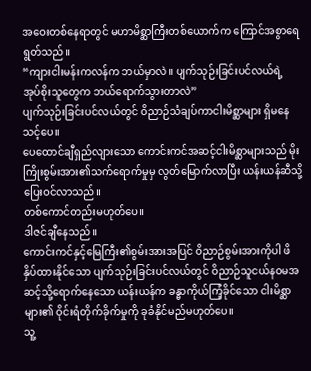အဝေးတစ်နေရာတွင် မဟာမိစ္ဆာကြီးတစ်ယောက်က ကြောင်အစွာရေရွတ်သည်။
“ကျားငါးမန်းကလန်က ဘယ်မှာလဲ။ ပျက်သုဉ်းခြင်းပင်လယ်ရဲ့ အုပ်စိုးသူတွေက ဘယ်ရောက်သွားတာလဲ”
ပျက်သုဉ်းခြင်းပင်လယ်တွင် ဝိညာဉ်သံချပ်ကာငါးမိစ္ဆာများ ရှိမနေသင့်ပေ။
ပေထောင်ချီရှည်လျားသော ကောင်းကင်အဆင့်ငါးမိစ္ဆာများသည် မိုးကြိုးစွမ်းအား၏သက်ရောက်မှုမှ လွတ်မြောက်လာပြီး ယန်းယန်ဆီသို့ ပြေးဝင်လာသည်။
တစ်ကောင်တည်းမဟုတ်ပေ။
ဒါဇင်ချီနေသည်။
ကောင်းကင်နှင့်မြေကြီး၏စွမ်းအားအပြင် ဝိညာဉ်စွမ်းအားကိုပါ ဖိနှိပ်ထားနိုင်သော ပျက်သုဉ်းခြင်းပင်လယ်တွင် ဝိညာဉ်သူငယ်နဝမအဆင့်သို့ရောက်နေသော ယန်းယန်က ခန္ဓာကိုယ်ကြံ့ခိုင်သော ငါးမိစ္ဆာများ၏ ဝိုင်းရံတိုက်ခိုက်မှုကို ခုခံနိုင်မည်မဟုတ်ပေ။
သူ့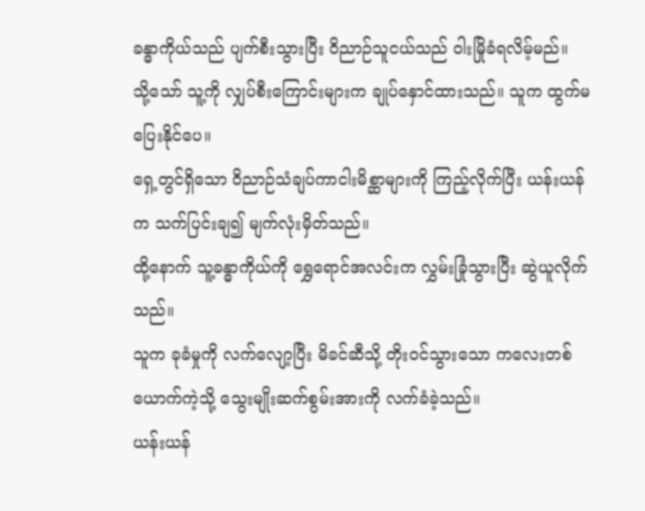ခန္ဓာကိုယ်သည် ပျက်စီးသွားပြီး ဝိညာဉ်သူငယ်သည် ဝါးမြိုခံရလိမ့်မည်။
သို့သော် သူ့ကို လျှပ်စီးကြောင်းများက ချုပ်နှောင်ထားသည်။ သူက ထွက်မပြေးနိုင်ပေ။
ရှေ့တွင်ရှိသော ဝိညာဉ်သံချပ်ကာငါးမိစ္ဆာများကို ကြည့်လိုက်ပြီး ယန်းယန်က သက်ပြင်းချ၍ မျက်လုံးမှိတ်သည်။
ထို့နောက် သူ့ခန္ဓာကိုယ်ကို ရွှေရောင်အလင်းက လွှမ်းခြုံသွားပြီး ဆွဲယူလိုက်သည်။
သူက ခုခံမှုကို လက်လျော့ပြီး မိခင်ဆီသို့ တိုးဝင်သွားသော ကလေးတစ်ယောက်ကဲ့သို့ သွေးမျိုးဆက်စွမ်းအားကို လက်ခံခဲ့သည်။
ယန်းယန်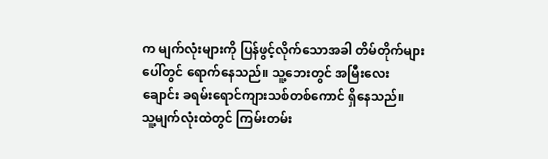က မျက်လုံးများကို ပြန်ဖွင့်လိုက်သောအခါ တိမ်တိုက်များပေါ်တွင် ရောက်နေသည်။ သူ့ဘေးတွင် အမြီးလေးချောင်း ခရမ်းရောင်ကျားသစ်တစ်ကောင် ရှိနေသည်။
သူ့မျက်လုံးထဲတွင် ကြမ်းတမ်း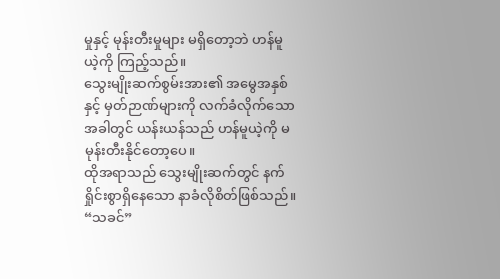မှုနှင့် မုန်းတီးမှုများ မရှိတော့ဘဲ ဟန်မူယဲ့ကို ကြည့်သည်။
သွေးမျိုးဆက်စွမ်းအား၏ အမွေအနှစ်နှင့် မှတ်ဉာဏ်များကို လက်ခံလိုက်သောအခါတွင် ယန်းယန်သည် ဟန်မူယဲ့ကို မမုန်းတီးနိုင်တော့ပေ။
ထိုအရာသည် သွေးမျိုးဆက်တွင် နက်ရှိုင်းစွာရှိနေသော နာခံလိုစိတ်ဖြစ်သည်။
“သခင်”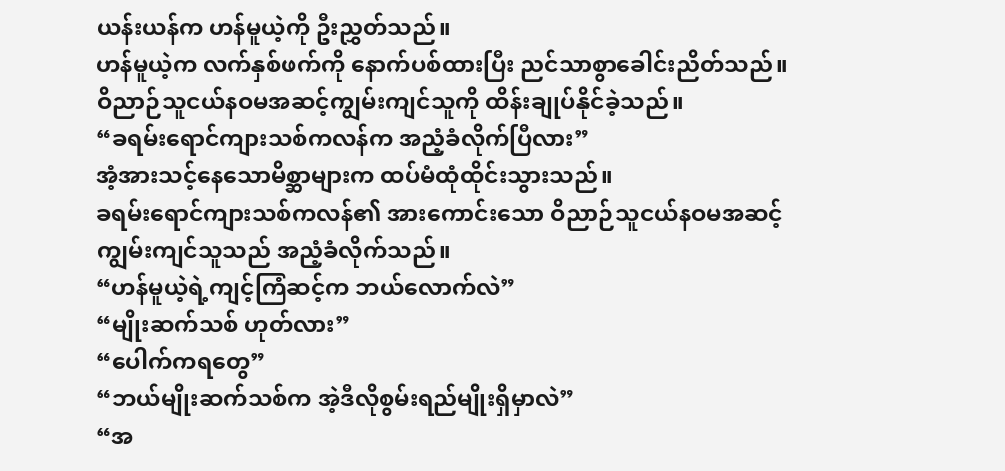ယန်းယန်က ဟန်မူယဲ့ကို ဦးညွှတ်သည်။
ဟန်မူယဲ့က လက်နှစ်ဖက်ကို နောက်ပစ်ထားပြီး ညင်သာစွာခေါင်းညိတ်သည်။
ဝိညာဉ်သူငယ်နဝမအဆင့်ကျွမ်းကျင်သူကို ထိန်းချုပ်နိုင်ခဲ့သည်။
“ခရမ်းရောင်ကျားသစ်ကလန်က အညံ့ခံလိုက်ပြီလား”
အံ့အားသင့်နေသောမိစ္ဆာများက ထပ်မံထုံထိုင်းသွားသည်။
ခရမ်းရောင်ကျားသစ်ကလန်၏ အားကောင်းသော ဝိညာဉ်သူငယ်နဝမအဆင့်ကျွမ်းကျင်သူသည် အညံ့ခံလိုက်သည်။
“ဟန်မူယဲ့ရဲ့ကျင့်ကြံဆင့်က ဘယ်လောက်လဲ”
“မျိုးဆက်သစ် ဟုတ်လား”
“ပေါက်ကရတွေ”
“ဘယ်မျိုးဆက်သစ်က အဲ့ဒီလိုစွမ်းရည်မျိုးရှိမှာလဲ”
“အ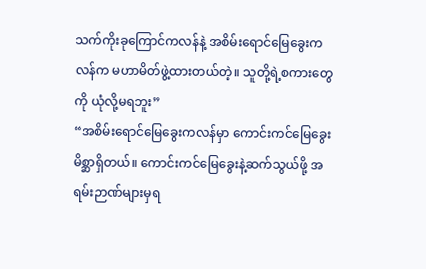သက်ကိုးခုကြောင်ကလန်နဲ့ အစိမ်းရောင်မြေခွေးကလန်က မဟာမိတ်ဖွဲ့ထားတယ်တဲ့။ သူတို့ရဲ့စကားတွေကို ယုံလို့မရဘူး”
“အစိမ်းရောင်မြေခွေးကလန်မှာ ကောင်းကင်မြေခွေးမိစ္ဆာရှိတယ်။ ကောင်းကင်မြေခွေးနဲ့ဆက်သွယ်ဖို့ အရမ်းဉာဏ်များမှရ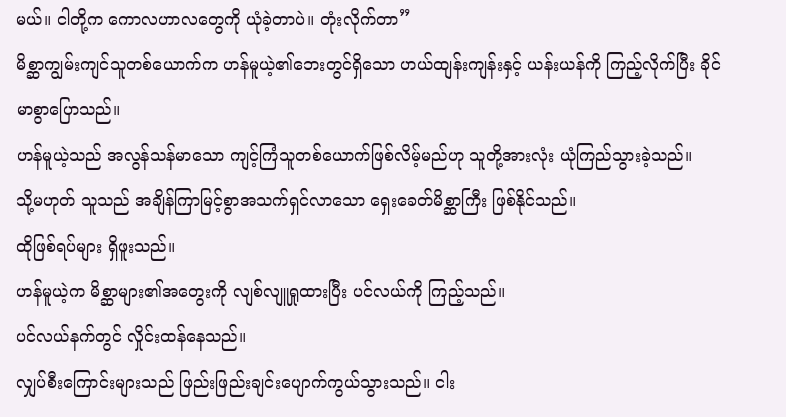မယ်။ ငါတို့က ကောလဟာလတွေကို ယုံခဲ့တာပဲ။ တုံးလိုက်တာ”
မိစ္ဆာကျွမ်းကျင်သူတစ်ယောက်က ဟန်မူယဲ့၏ဘေးတွင်ရှိသော ဟယ်ထျန်းကျန်းနှင့် ယန်းယန်ကို ကြည့်လိုက်ပြီး ခိုင်မာစွာပြောသည်။
ဟန်မူယဲ့သည် အလွန်သန်မာသော ကျင့်ကြံသူတစ်ယောက်ဖြစ်လိမ့်မည်ဟု သူတို့အားလုံး ယုံကြည်သွားခဲ့သည်။
သို့မဟုတ် သူသည် အချိန်ကြာမြင့်စွာအသက်ရှင်လာသော ရှေးခေတ်မိစ္ဆာကြီး ဖြစ်နိုင်သည်။
ထိုဖြစ်ရပ်များ ရှိဖူးသည်။
ဟန်မူယဲ့က မိစ္ဆာများ၏အတွေးကို လျစ်လျူရှုထားပြီး ပင်လယ်ကို ကြည့်သည်။
ပင်လယ်နက်တွင် လှိုင်းထန်နေသည်။
လျှပ်စီးကြောင်းများသည် ဖြည်းဖြည်းချင်းပျောက်ကွယ်သွားသည်။ ငါး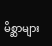မိစ္ဆာများ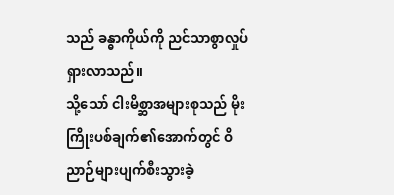သည် ခန္ဓာကိုယ်ကို ညင်သာစွာလှုပ်ရှားလာသည်။
သို့သော် ငါးမိစ္ဆာအများစုသည် မိုးကြိုးပစ်ချက်၏အောက်တွင် ဝိညာဉ်များပျက်စီးသွားခဲ့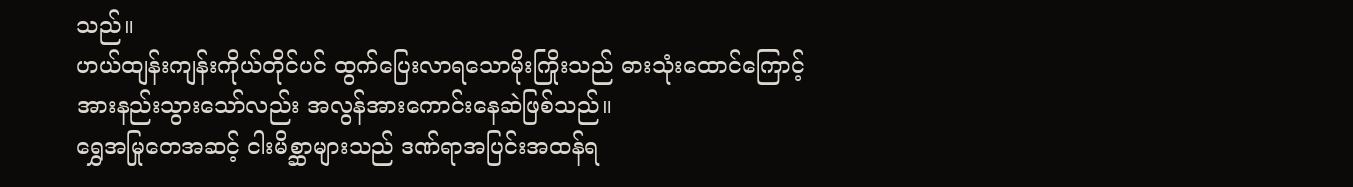သည်။
ဟယ်ထျန်းကျန်းကိုယ်တိုင်ပင် ထွက်ပြေးလာရသောမိုးကြိုးသည် ဓားသုံးထောင်ကြောင့် အားနည်းသွားသော်လည်း အလွန်အားကောင်းနေဆဲဖြစ်သည်။
ရွှေအမြုတေအဆင့် ငါးမိစ္ဆာများသည် ဒဏ်ရာအပြင်းအထန်ရ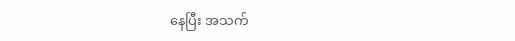နေပြီး အသက်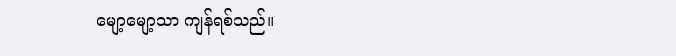မျော့မျော့သာ ကျန်ရစ်သည်။